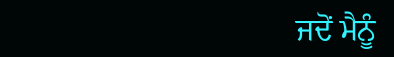ਜਦੋਂ ਮੈਨੂੰ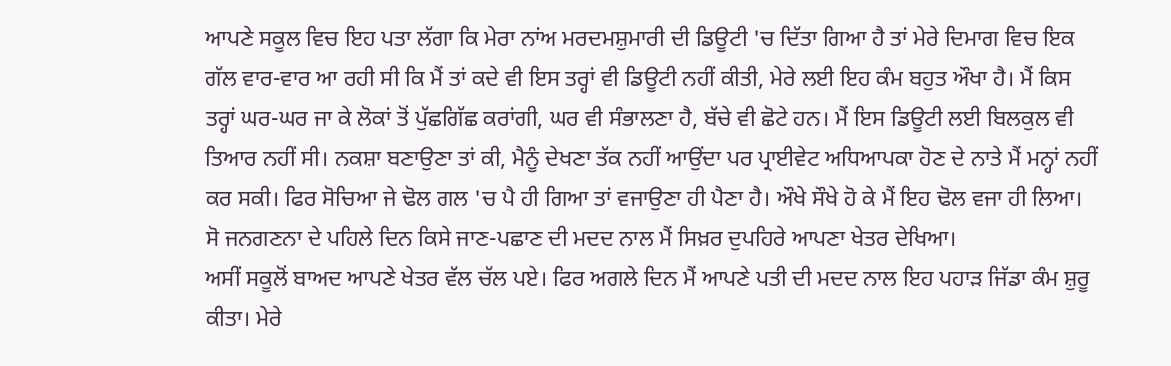ਆਪਣੇ ਸਕੂਲ ਵਿਚ ਇਹ ਪਤਾ ਲੱਗਾ ਕਿ ਮੇਰਾ ਨਾਂਅ ਮਰਦਮਸ਼ੁਮਾਰੀ ਦੀ ਡਿਊਟੀ 'ਚ ਦਿੱਤਾ ਗਿਆ ਹੈ ਤਾਂ ਮੇਰੇ ਦਿਮਾਗ ਵਿਚ ਇਕ ਗੱਲ ਵਾਰ-ਵਾਰ ਆ ਰਹੀ ਸੀ ਕਿ ਮੈਂ ਤਾਂ ਕਦੇ ਵੀ ਇਸ ਤਰ੍ਹਾਂ ਵੀ ਡਿਊਟੀ ਨਹੀਂ ਕੀਤੀ, ਮੇਰੇ ਲਈ ਇਹ ਕੰਮ ਬਹੁਤ ਔਖਾ ਹੈ। ਮੈਂ ਕਿਸ ਤਰ੍ਹਾਂ ਘਰ-ਘਰ ਜਾ ਕੇ ਲੋਕਾਂ ਤੋਂ ਪੁੱਛਗਿੱਛ ਕਰਾਂਗੀ, ਘਰ ਵੀ ਸੰਭਾਲਣਾ ਹੈ, ਬੱਚੇ ਵੀ ਛੋਟੇ ਹਨ। ਮੈਂ ਇਸ ਡਿਊਟੀ ਲਈ ਬਿਲਕੁਲ ਵੀ ਤਿਆਰ ਨਹੀਂ ਸੀ। ਨਕਸ਼ਾ ਬਣਾਉਣਾ ਤਾਂ ਕੀ, ਮੈਨੂੰ ਦੇਖਣਾ ਤੱਕ ਨਹੀਂ ਆਉਂਦਾ ਪਰ ਪ੍ਰਾਈਵੇਟ ਅਧਿਆਪਕਾ ਹੋਣ ਦੇ ਨਾਤੇ ਮੈਂ ਮਨ੍ਹਾਂ ਨਹੀਂ ਕਰ ਸਕੀ। ਫਿਰ ਸੋਚਿਆ ਜੇ ਢੋਲ ਗਲ 'ਚ ਪੈ ਹੀ ਗਿਆ ਤਾਂ ਵਜਾਉਣਾ ਹੀ ਪੈਣਾ ਹੈ। ਔਖੇ ਸੌਖੇ ਹੋ ਕੇ ਮੈਂ ਇਹ ਢੋਲ ਵਜਾ ਹੀ ਲਿਆ। ਸੋ ਜਨਗਣਨਾ ਦੇ ਪਹਿਲੇ ਦਿਨ ਕਿਸੇ ਜਾਣ-ਪਛਾਣ ਦੀ ਮਦਦ ਨਾਲ ਮੈਂ ਸਿਖ਼ਰ ਦੁਪਹਿਰੇ ਆਪਣਾ ਖੇਤਰ ਦੇਖਿਆ।
ਅਸੀਂ ਸਕੂਲੋਂ ਬਾਅਦ ਆਪਣੇ ਖੇਤਰ ਵੱਲ ਚੱਲ ਪਏ। ਫਿਰ ਅਗਲੇ ਦਿਨ ਮੈਂ ਆਪਣੇ ਪਤੀ ਦੀ ਮਦਦ ਨਾਲ ਇਹ ਪਹਾੜ ਜਿੱਡਾ ਕੰਮ ਸ਼ੁਰੂ ਕੀਤਾ। ਮੇਰੇ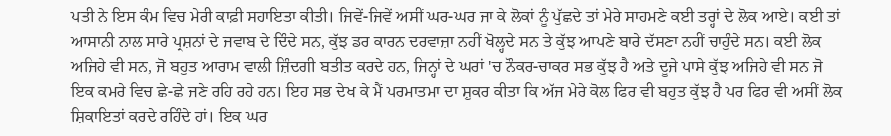ਪਤੀ ਨੇ ਇਸ ਕੰਮ ਵਿਚ ਮੇਰੀ ਕਾਫ਼ੀ ਸਹਾਇਤਾ ਕੀਤੀ। ਜਿਵੇਂ-ਜਿਵੇਂ ਅਸੀਂ ਘਰ-ਘਰ ਜਾ ਕੇ ਲੋਕਾਂ ਨੂੰ ਪੁੱਛਦੇ ਤਾਂ ਮੇਰੇ ਸਾਹਮਣੇ ਕਈ ਤਰ੍ਹਾਂ ਦੇ ਲੋਕ ਆਏ। ਕਈ ਤਾਂ ਆਸਾਨੀ ਨਾਲ ਸਾਰੇ ਪ੍ਰਸ਼ਨਾਂ ਦੇ ਜਵਾਬ ਦੇ ਦਿੰਦੇ ਸਨ, ਕੁੱਝ ਡਰ ਕਾਰਨ ਦਰਵਾਜ਼ਾ ਨਹੀਂ ਖੋਲ੍ਹਦੇ ਸਨ ਤੇ ਕੁੱਝ ਆਪਣੇ ਬਾਰੇ ਦੱਸਣਾ ਨਹੀਂ ਚਾਹੁੰਦੇ ਸਨ। ਕਈ ਲੋਕ ਅਜਿਹੇ ਵੀ ਸਨ, ਜੋ ਬਹੁਤ ਆਰਾਮ ਵਾਲੀ ਜ਼ਿੰਦਗੀ ਬਤੀਤ ਕਰਦੇ ਹਨ, ਜਿਨ੍ਹਾਂ ਦੇ ਘਰਾਂ 'ਚ ਨੌਕਰ-ਚਾਕਰ ਸਭ ਕੁੱਝ ਹੈ ਅਤੇ ਦੂਜੇ ਪਾਸੇ ਕੁੱਝ ਅਜਿਹੇ ਵੀ ਸਨ ਜੋ ਇਕ ਕਮਰੇ ਵਿਚ ਛੇ-ਛੇ ਜਣੇ ਰਹਿ ਰਹੇ ਹਨ। ਇਹ ਸਭ ਦੇਖ ਕੇ ਮੈਂ ਪਰਮਾਤਮਾ ਦਾ ਸ਼ੁਕਰ ਕੀਤਾ ਕਿ ਅੱਜ ਮੇਰੇ ਕੋਲ ਫਿਰ ਵੀ ਬਹੁਤ ਕੁੱਝ ਹੈ ਪਰ ਫਿਰ ਵੀ ਅਸੀਂ ਲੋਕ ਸ਼ਿਕਾਇਤਾਂ ਕਰਦੇ ਰਹਿੰਦੇ ਹਾਂ। ਇਕ ਘਰ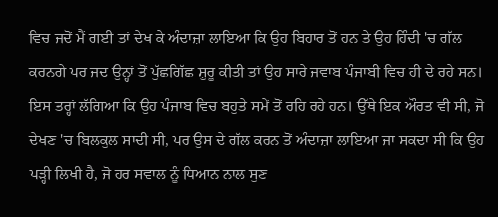ਵਿਚ ਜਦੋਂ ਮੈਂ ਗਈ ਤਾਂ ਦੇਖ ਕੇ ਅੰਦਾਜ਼ਾ ਲਾਇਆ ਕਿ ਉਹ ਬਿਹਾਰ ਤੋਂ ਹਨ ਤੇ ਉਹ ਹਿੰਦੀ 'ਚ ਗੱਲ ਕਰਨਗੇ ਪਰ ਜਦ ਉਨ੍ਹਾਂ ਤੋਂ ਪੁੱਛਗਿੱਛ ਸ਼ੁਰੂ ਕੀਤੀ ਤਾਂ ਉਹ ਸਾਰੇ ਜਵਾਬ ਪੰਜਾਬੀ ਵਿਚ ਹੀ ਦੇ ਰਹੇ ਸਨ। ਇਸ ਤਰ੍ਹਾਂ ਲੱਗਿਆ ਕਿ ਉਹ ਪੰਜਾਬ ਵਿਚ ਬਹੁਤੇ ਸਮੇਂ ਤੋਂ ਰਹਿ ਰਹੇ ਹਨ। ਉੱਥੇ ਇਕ ਔਰਤ ਵੀ ਸੀ, ਜੋ ਦੇਖਣ 'ਚ ਬਿਲਕੁਲ ਸਾਦੀ ਸੀ, ਪਰ ਉਸ ਦੇ ਗੱਲ ਕਰਨ ਤੋਂ ਅੰਦਾਜ਼ਾ ਲਾਇਆ ਜਾ ਸਕਦਾ ਸੀ ਕਿ ਉਹ ਪੜ੍ਹੀ ਲਿਖੀ ਹੈ, ਜੋ ਹਰ ਸਵਾਲ ਨੂੰ ਧਿਆਨ ਨਾਲ ਸੁਣ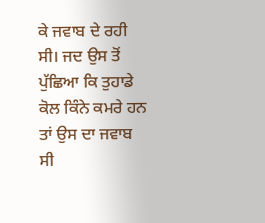ਕੇ ਜਵਾਬ ਦੇ ਰਹੀ ਸੀ। ਜਦ ਉਸ ਤੋਂ ਪੁੱਛਿਆ ਕਿ ਤੁਹਾਡੇ ਕੋਲ ਕਿੰਨੇ ਕਮਰੇ ਹਨ ਤਾਂ ਉਸ ਦਾ ਜਵਾਬ ਸੀ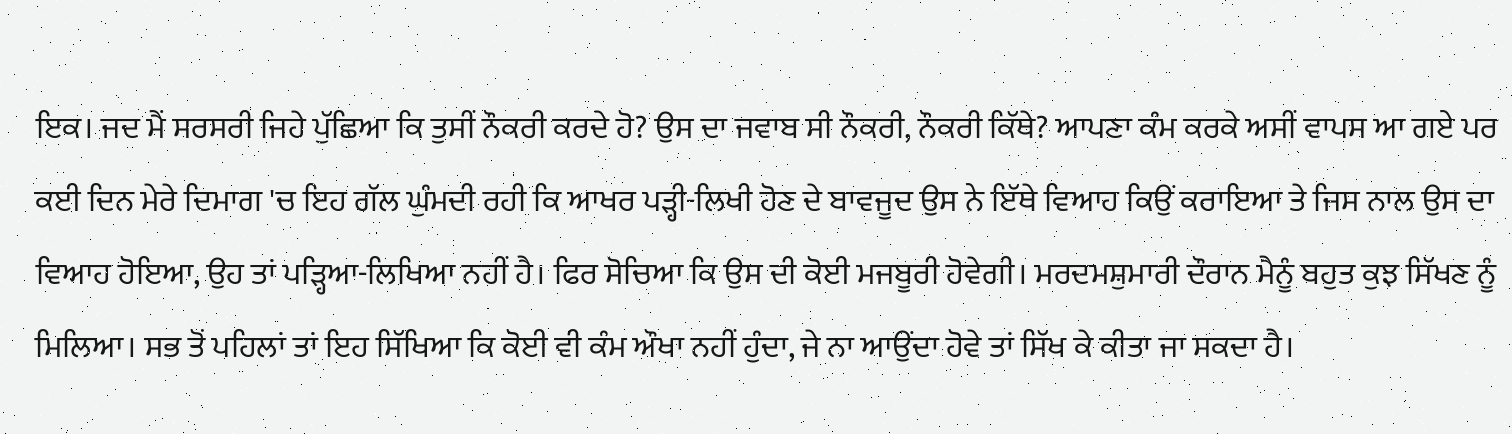ਇਕ। ਜਦ ਮੈਂ ਸਰਸਰੀ ਜਿਹੇ ਪੁੱਛਿਆ ਕਿ ਤੁਸੀਂ ਨੌਕਰੀ ਕਰਦੇ ਹੋ? ਉਸ ਦਾ ਜਵਾਬ ਸੀ ਨੌਕਰੀ, ਨੌਕਰੀ ਕਿੱਥੇ? ਆਪਣਾ ਕੰਮ ਕਰਕੇ ਅਸੀਂ ਵਾਪਸ ਆ ਗਏ ਪਰ ਕਈ ਦਿਨ ਮੇਰੇ ਦਿਮਾਗ 'ਚ ਇਹ ਗੱਲ ਘੁੰਮਦੀ ਰਹੀ ਕਿ ਆਖਰ ਪੜ੍ਹੀ-ਲਿਖੀ ਹੋਣ ਦੇ ਬਾਵਜੂਦ ਉਸ ਨੇ ਇੱਥੇ ਵਿਆਹ ਕਿਉਂ ਕਰਾਇਆ ਤੇ ਜਿਸ ਨਾਲ ਉਸ ਦਾ ਵਿਆਹ ਹੋਇਆ, ਉਹ ਤਾਂ ਪੜ੍ਹਿਆ-ਲਿਖਿਆ ਨਹੀਂ ਹੈ। ਫਿਰ ਸੋਚਿਆ ਕਿ ਉਸ ਦੀ ਕੋਈ ਮਜਬੂਰੀ ਹੋਵੇਗੀ। ਮਰਦਮਸ਼ੁਮਾਰੀ ਦੌਰਾਨ ਮੈਨੂੰ ਬਹੁਤ ਕੁਝ ਸਿੱਖਣ ਨੂੰ ਮਿਲਿਆ। ਸਭ ਤੋਂ ਪਹਿਲਾਂ ਤਾਂ ਇਹ ਸਿੱਖਿਆ ਕਿ ਕੋਈ ਵੀ ਕੰਮ ਔਖਾ ਨਹੀਂ ਹੁੰਦਾ, ਜੇ ਨਾ ਆਉਂਦਾ ਹੋਵੇ ਤਾਂ ਸਿੱਖ ਕੇ ਕੀਤਾ ਜਾ ਸਕਦਾ ਹੈ।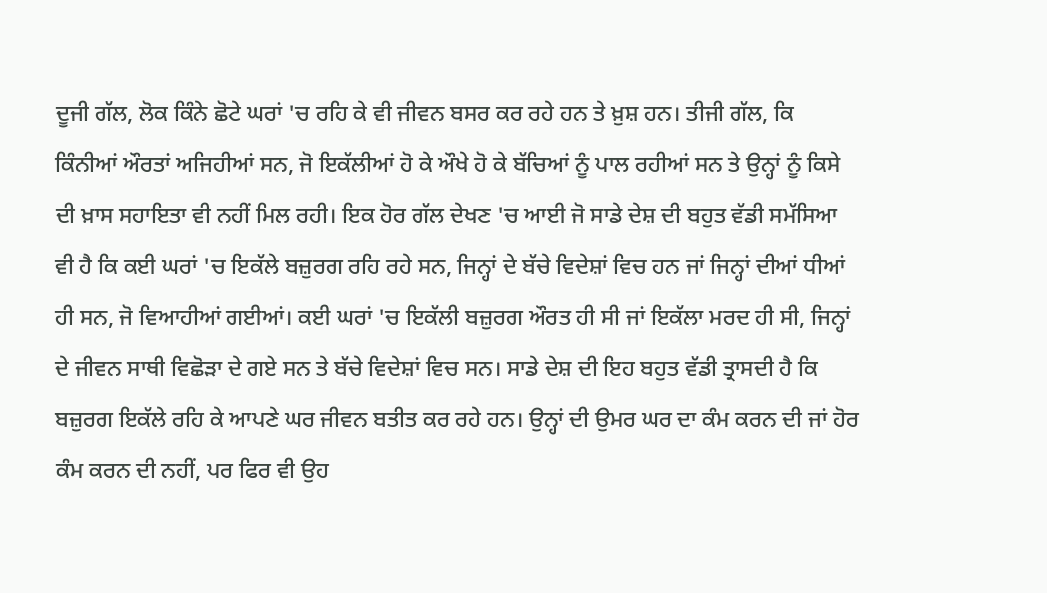ਦੂਜੀ ਗੱਲ, ਲੋਕ ਕਿੰਨੇ ਛੋਟੇ ਘਰਾਂ 'ਚ ਰਹਿ ਕੇ ਵੀ ਜੀਵਨ ਬਸਰ ਕਰ ਰਹੇ ਹਨ ਤੇ ਖ਼ੁਸ਼ ਹਨ। ਤੀਜੀ ਗੱਲ, ਕਿ ਕਿੰਨੀਆਂ ਔਰਤਾਂ ਅਜਿਹੀਆਂ ਸਨ, ਜੋ ਇਕੱਲੀਆਂ ਹੋ ਕੇ ਔਖੇ ਹੋ ਕੇ ਬੱਚਿਆਂ ਨੂੰ ਪਾਲ ਰਹੀਆਂ ਸਨ ਤੇ ਉਨ੍ਹਾਂ ਨੂੰ ਕਿਸੇ ਦੀ ਖ਼ਾਸ ਸਹਾਇਤਾ ਵੀ ਨਹੀਂ ਮਿਲ ਰਹੀ। ਇਕ ਹੋਰ ਗੱਲ ਦੇਖਣ 'ਚ ਆਈ ਜੋ ਸਾਡੇ ਦੇਸ਼ ਦੀ ਬਹੁਤ ਵੱਡੀ ਸਮੱਸਿਆ ਵੀ ਹੈ ਕਿ ਕਈ ਘਰਾਂ 'ਚ ਇਕੱਲੇ ਬਜ਼ੁਰਗ ਰਹਿ ਰਹੇ ਸਨ, ਜਿਨ੍ਹਾਂ ਦੇ ਬੱਚੇ ਵਿਦੇਸ਼ਾਂ ਵਿਚ ਹਨ ਜਾਂ ਜਿਨ੍ਹਾਂ ਦੀਆਂ ਧੀਆਂ ਹੀ ਸਨ, ਜੋ ਵਿਆਹੀਆਂ ਗਈਆਂ। ਕਈ ਘਰਾਂ 'ਚ ਇਕੱਲੀ ਬਜ਼ੁਰਗ ਔਰਤ ਹੀ ਸੀ ਜਾਂ ਇਕੱਲਾ ਮਰਦ ਹੀ ਸੀ, ਜਿਨ੍ਹਾਂ ਦੇ ਜੀਵਨ ਸਾਥੀ ਵਿਛੋੜਾ ਦੇ ਗਏ ਸਨ ਤੇ ਬੱਚੇ ਵਿਦੇਸ਼ਾਂ ਵਿਚ ਸਨ। ਸਾਡੇ ਦੇਸ਼ ਦੀ ਇਹ ਬਹੁਤ ਵੱਡੀ ਤ੍ਰਾਸਦੀ ਹੈ ਕਿ ਬਜ਼ੁਰਗ ਇਕੱਲੇ ਰਹਿ ਕੇ ਆਪਣੇ ਘਰ ਜੀਵਨ ਬਤੀਤ ਕਰ ਰਹੇ ਹਨ। ਉਨ੍ਹਾਂ ਦੀ ਉਮਰ ਘਰ ਦਾ ਕੰਮ ਕਰਨ ਦੀ ਜਾਂ ਹੋਰ ਕੰਮ ਕਰਨ ਦੀ ਨਹੀਂ, ਪਰ ਫਿਰ ਵੀ ਉਹ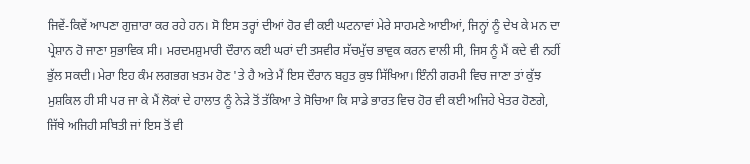ਜਿਵੇਂ-ਕਿਵੇਂ ਆਪਣਾ ਗੁਜ਼ਾਰਾ ਕਰ ਰਹੇ ਹਨ। ਸੋ ਇਸ ਤਰ੍ਹਾਂ ਦੀਆਂ ਹੋਰ ਵੀ ਕਈ ਘਟਨਾਵਾਂ ਮੇਰੇ ਸਾਹਮਣੇ ਆਈਆਂ, ਜਿਨ੍ਹਾਂ ਨੂੰ ਦੇਖ ਕੇ ਮਨ ਦਾ ਪ੍ਰੇਸ਼ਾਨ ਹੋ ਜਾਣਾ ਸੁਭਾਵਿਕ ਸੀ। ਮਰਦਮਸ਼ੁਮਾਰੀ ਦੌਰਾਨ ਕਈ ਘਰਾਂ ਦੀ ਤਸਵੀਰ ਸੱਚਮੁੱਚ ਭਾਵੁਕ ਕਰਨ ਵਾਲੀ ਸੀ, ਜਿਸ ਨੂੰ ਮੈਂ ਕਦੇ ਵੀ ਨਹੀਂ ਭੁੱਲ ਸਕਦੀ। ਮੇਰਾ ਇਹ ਕੰਮ ਲਗਭਗ ਖ਼ਤਮ ਹੋਣ 'ਤੇ ਹੈ ਅਤੇ ਮੈਂ ਇਸ ਦੌਰਾਨ ਬਹੁਤ ਕੁਝ ਸਿੱਖਿਆ। ਇੰਨੀ ਗਰਮੀ ਵਿਚ ਜਾਣਾ ਤਾਂ ਕੁੱਝ ਮੁਸ਼ਕਿਲ ਹੀ ਸੀ ਪਰ ਜਾ ਕੇ ਮੈਂ ਲੋਕਾਂ ਦੇ ਹਾਲਾਤ ਨੂੰ ਨੇੜੇ ਤੋਂ ਤੱਕਿਆ ਤੇ ਸੋਚਿਆ ਕਿ ਸਾਡੇ ਭਾਰਤ ਵਿਚ ਹੋਰ ਵੀ ਕਈ ਅਜਿਹੇ ਖੇਤਰ ਹੋਣਗੇ, ਜਿੱਥੇ ਅਜਿਹੀ ਸਥਿਤੀ ਜਾਂ ਇਸ ਤੋਂ ਵੀ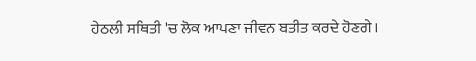ਹੇਠਲੀ ਸਥਿਤੀ 'ਚ ਲੋਕ ਆਪਣਾ ਜੀਵਨ ਬਤੀਤ ਕਰਦੇ ਹੋਣਗੇ।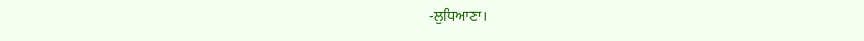-ਲੁਧਿਆਣਾ।